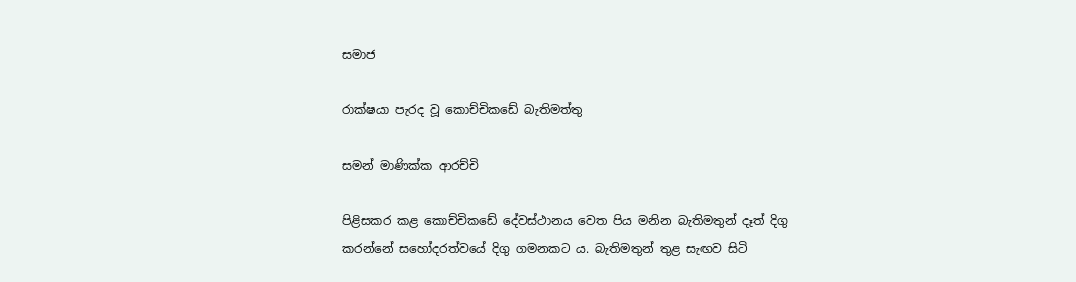සමාජ

රාක්ෂයා පැරද වූ කොච්චිකඩේ බැතිමත්තු

සමන් මාණික්ක ආරච්චි

පිළිසකර කළ කොච්චිකඩේ දේවස්ථානය වෙත පිය මනින බැතිමතුන් දෑත් දිගු කරන්නේ සහෝදරත්වයේ දිගු ගමනකට ය. බැතිමතුන් තුළ සැඟව සිටි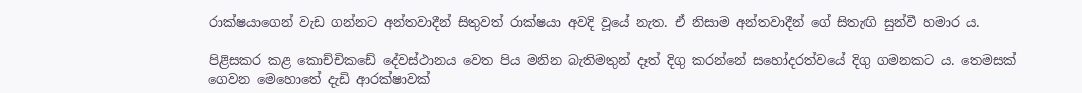රාක්ෂයාගෙන් වැඩ ගන්නට අන්තවාදීන් සිතුවත් රාක්ෂයා අවදි වූයේ නැත. ඒ නිසාම අන්තවාදීන් ගේ සිතැඟි සුන්වී හමාර ය.

පිළිසකර කළ කොච්චිකඩේ දේවස්ථානය වෙත පිය මනින බැතිමතුන් දෑත් දිගු කරන්නේ සහෝදරත්වයේ දිගු ගමනකට ය. තෙමසක් ගෙවන මෙහොතේ දැඩි ආරක්ෂාවක්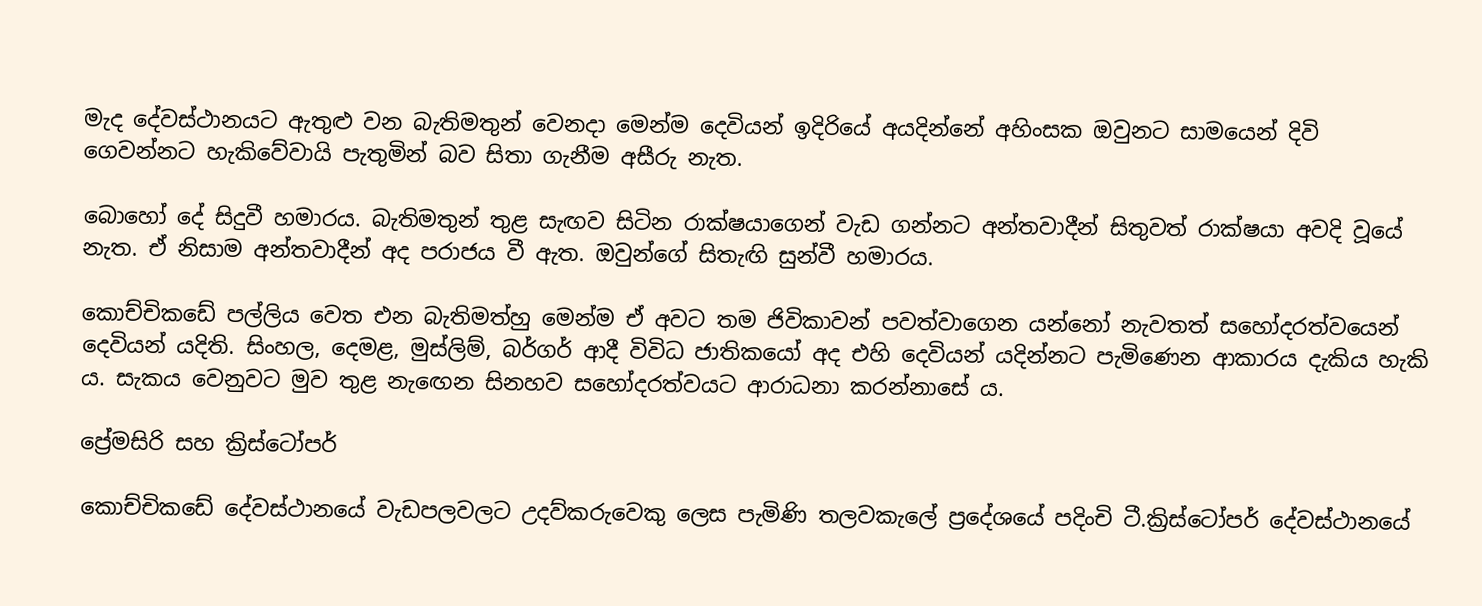මැද දේවස්ථානයට ඇතුළු වන බැතිමතුන් වෙනදා මෙන්ම දෙවියන් ඉදිරියේ අයදින්නේ අහිංසක ඔවුනට සාමයෙන් දිවි ගෙවන්නට හැකිවේවායි පැතුමින් බව සිතා ගැනීම අසීරු නැත.

බොහෝ දේ සිදුවී හමාරය. බැතිමතුන් තුළ සැඟව සිටින රාක්ෂයාගෙන් වැඩ ගන්නට අන්තවාදීන් සිතුවත් රාක්ෂයා අවදි වූයේ නැත. ඒ නිසාම අන්තවාදීන් අද පරාජය වී ඇත. ඔවුන්ගේ සිතැඟි සුන්වී හමාරය.

කොච්චිකඩේ පල්ලිය වෙත එන බැතිමත්හු මෙන්ම ඒ අවට තම ජිවිකාවන් පවත්වාගෙන යන්නෝ නැවතත් සහෝදරත්වයෙන් දෙවියන් යදිති. සිංහල, දෙමළ, මුස්ලිම්, බර්ගර් ආදී විවිධ ජාතිකයෝ අද එහි දෙවියන් යදින්නට පැමිණෙන ආකාරය දැකිය හැකි ය. සැකය වෙනුවට මුව තුළ නැඟෙන සිනහව සහෝදරත්වයට ආරාධනා කරන්නාසේ ය.

ප්‍රේමසිරි සහ ක්‍රිස්ටෝපර්

කොච්චිකඩේ දේවස්ථානයේ වැඩපලවලට උදව්කරුවෙකු ලෙස පැමිණි තලවකැලේ ප්‍රදේශයේ පදිංචි ටී.ක්‍රිස්ටෝපර් දේවස්ථානයේ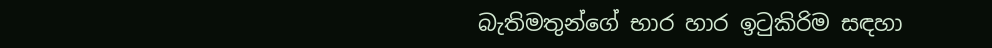බැතිමතුන්ගේ භාර හාර ඉටුකිරිම සඳහා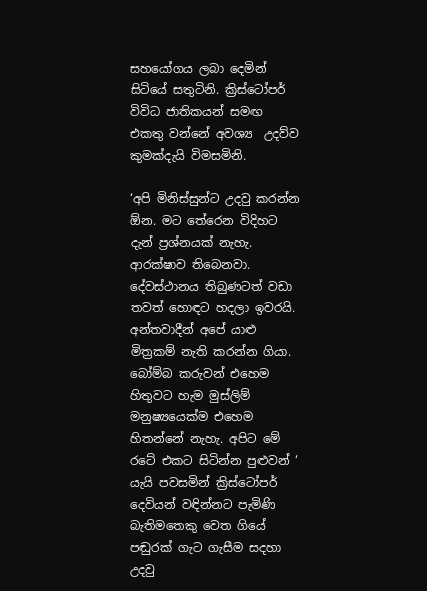සහයෝගය ලබා දෙමින් සිටියේ සතුටිනි. ක්‍රිස්ටෝපර් විවිධ ජාතිකයන් සමඟ එකතු වන්නේ අවශ්‍ය  උදව්ව කුමක්දැයි විමසමිනි.

‘අපි මිනිස්සුන්ට උදවු කරන්න ඕන. මට තේරෙන විදිහට දැන් ප්‍රශ්නයක් නැහැ. ආරක්ෂාව තිබෙනවා. දේවස්ථානය තිබුණටත් වඩා තවත් හොඳට හදලා ඉවරයි. අන්තවාදීන් අපේ යාළු මිත්‍රකම් නැති කරන්න ගියා. බෝම්බ කරුවන් එහෙම හිතුවට හැම මුස්ලිම් මනුෂ්‍යයෙක්ම එහෙම හිතන්නේ නැහැ. අපිට මේ රටේ එකට සිටින්න පුළුවන් ‘ යැයි පවසමින් ක්‍රිස්ටෝපර් දෙවියන් වඳින්නට පැමිණි බැතිමතෙකු වෙත ගියේ පඬුරක් ගැට ගැසීම සදහා උදවු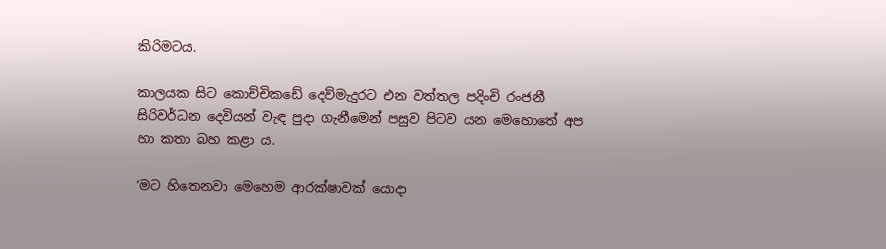කිරිමටය.

කාලයක සිට කොච්චිකඩේ දෙව්මැදුරට එන වත්තල පදිංචි රංජනී සිරිවර්ධන දෙවියන් වැඳ පුදා ගැනීමෙන් පසුව පිටව යන මෙහොතේ අප හා කතා බහ කළා ය.

‘මට හිතෙනවා මෙහෙම ආරක්ෂාවක් යොදා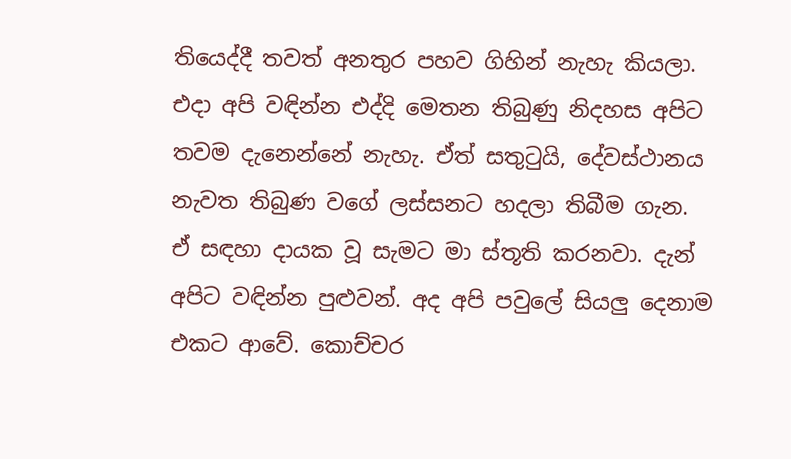තියෙද්දී තවත් අනතුර පහව ගිහින් නැහැ කියලා. එදා අපි වඳින්න එද්දි මෙතන තිබුණු නිදහස අපිට තවම දැනෙන්නේ නැහැ. ඒත් සතුටුයි, දේවස්ථානය නැවත තිබුණ වගේ ලස්සනට හදලා තිබීම ගැන. ඒ සඳහා දායක වූ සැමට මා ස්තූති කරනවා. දැන් අපිට වඳින්න පුළුවන්. අද අපි පවුලේ සියලු දෙනාම එකට ආවේ. කොච්චර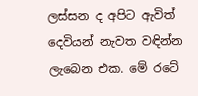ලස්සන ද අපිට ඇවිත් දෙවියන් නැවත වඳින්න ලැබෙන එක. මේ රටේ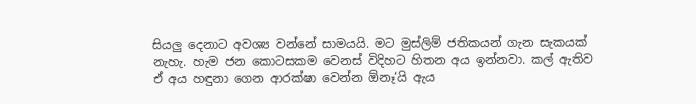සියලු දෙනාට අවශ්‍ය වන්නේ සාමයයි. මට මුස්ලිම් ජතිකයන් ගැන සැකයක් නැහැ. හැම ජන කොටසකම වෙනස් විදිහට හිතන අය ඉන්නවා. කල් ඇතිව ඒ අය හඳුනා ගෙන ආරක්ෂා වෙන්න ඕනෑ‘යි ඇය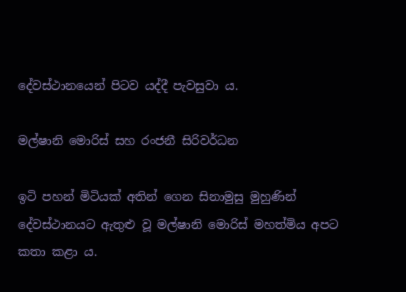දේවස්ථානයෙන් පිටව යද්දී පැවසුවා ය.

මල්ෂානි මොරිස් සහ රංජනී සිරිවර්ධන

ඉටි පහන් මිටියක් අතින් ගෙන සිනාමුසු මුහුණින් දේවස්ථානයට ඇතුළු වූ මල්ෂානි මොරිස් මහත්මිය අපට කතා කළා ය.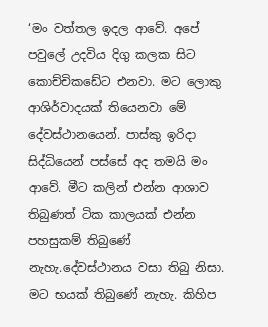‘මං වත්තල ඉදල ආවේ. අපේ පවුලේ උදවිය දිගු කලක සිට කොච්චිකඩේට එනවා. මට ලොකු ආශිර්වාදයක් තියෙනවා මේ දේවස්ථානයෙන්. පාස්කු ඉරිදා  සිද්ධියෙන් පස්සේ අද තමයි මං ආවේ. මීට කලින් එන්න ආශාව තිබුණත් ටික කාලයක් එන්න පහසුකම් තිබුණේ නැහැ.දේවස්ථානය වසා තිබු නිසා. මට භයක් තිබුණේ නැහැ. කිහිප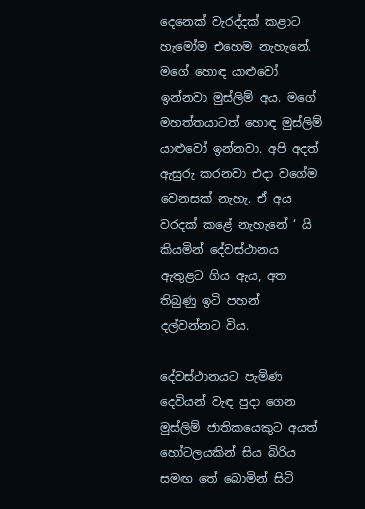දෙනෙක් වැරද්දක් කළාට හැමෝම එහෙම නැහැනේ. මගේ හොඳ යාළුවෝ ඉන්නවා මුස්ලිම් අය. මගේ මහත්තයාටත් හොඳ මුස්ලිම් යාළුවෝ ඉන්නවා. අපි අදත් ඇසුරු කරනවා එදා වගේම වෙනසක් නැහැ. ඒ අය වරදක් කළේ නැහැනේ ‘ යි කියමින් දේවස්ථානය ඇතුළට ගිය ඇය, අත තිබුණු ඉටි පහන්  දල්වන්නට විය.

දේවස්ථානයට පැමිණ දෙවියන් වැඳ පුදා ගෙන මුස්ලිම් ජාතිකයෙකුට අයත් හෝටලයකින් සිය බිරිය සමඟ තේ බොමින් සිටි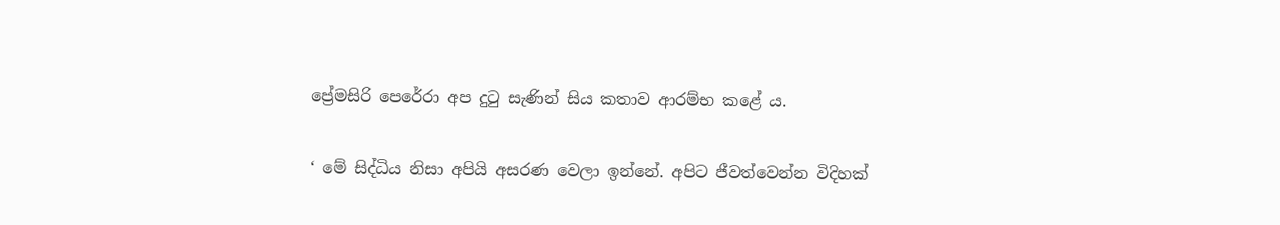ප්‍රේමසිරි පෙරේරා අප දුටු සැණින් සිය කතාව ආරම්භ කළේ ය.

‘ මේ සිද්ධිය නිසා අපියි අසරණ වෙලා ඉන්නේ. අපිට ජීවත්වෙන්න විදිහක්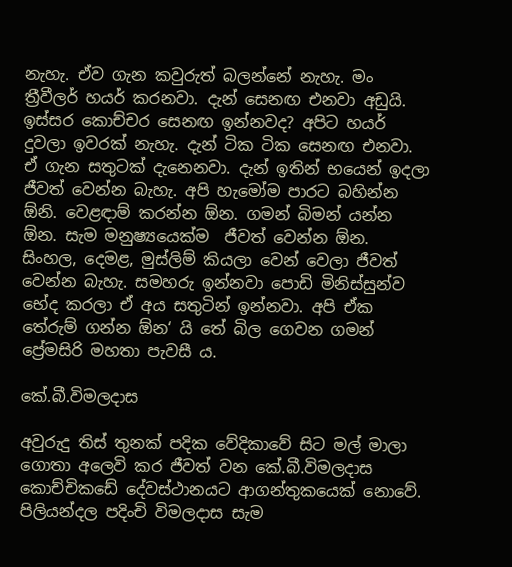නැහැ. ඒව ගැන කවුරුත් බලන්නේ නැහැ. මං ත්‍රීවීලර් හයර් කරනවා. දැන් සෙනඟ එනවා අඩුයි. ඉස්සර කොච්චර සෙනඟ ඉන්නවද? අපිට හයර් දුවලා ඉවරක් නැහැ. දැන් ටික ටික සෙනඟ එනවා. ඒ ගැන සතුටක් දැනෙනවා. දැන් ඉතින් භයෙන් ඉදලා ජීවත් වෙන්න බැහැ. අපි හැමෝම පාරට බහින්න ඕනි. වෙළඳාම් කරන්න ඕන. ගමන් බිමන් යන්න ඕන. සැම මනුෂ්‍යයෙක්ම  ජීවත් වෙන්න ඕන. සිංහල, දෙමළ, මුස්ලිම් කියලා වෙන් වෙලා ජීවත් වෙන්න බැහැ. සමහරු ඉන්නවා පොඩි මිනිස්සුන්ව භේද කරලා ඒ අය සතුටින් ඉන්නවා. අපි ඒක තේරුම් ගන්න ඕන‘ යි තේ බිල ගෙවන ගමන් ප්‍රේමසිරි මහතා පැවසී ය.

කේ.බී.විමලදාස

අවුරුදු තිස් තුනක් පදික වේදිකාවේ සිට මල් මාලා ගොතා අලෙවි කර ජීවත් වන කේ.බී.විමලදාස කොච්චිකඩේ දේවස්ථානයට ආගන්තුකයෙක් නොවේ. පිලියන්දල පදිංචි විමලදාස සැම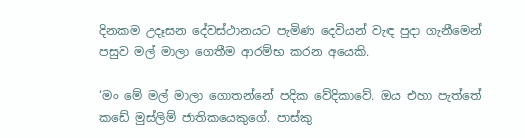දිනකම උදෑසන දේවස්ථානයට පැමිණ දෙවියන් වැඳ පුදා ගැනීමෙන් පසුව මල් මාලා ගෙතීම ආරම්භ කරන අයෙකි.

‘මං මේ මල් මාලා ගොතන්නේ පදික වේදිකාවේ. ඔය එහා පැත්තේ කඩේ මුස්ලිම් ජාතිකයෙකුගේ. පාස්කු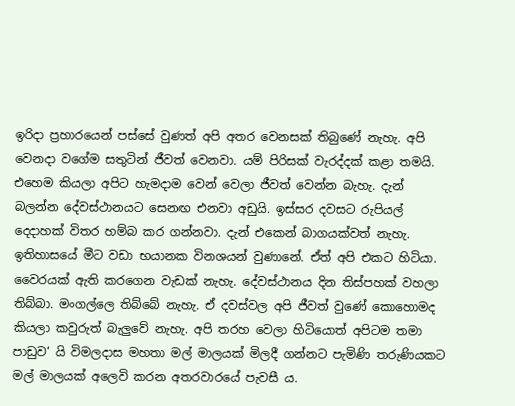ඉරිදා ප්‍රහාරයෙන් පස්සේ වුණත් අපි අතර වෙනසක් තිබුණේ නැහැ. අපි වෙනදා වගේම සතුටින් ජීවත් වෙනවා. යම් පිරිසක් වැරද්දක් කළා තමයි. එහෙම කියලා අපිට හැමදාම වෙන් වෙලා ජීවත් වෙන්න බැහැ. දැන් බලන්න දේවස්ථානයට සෙනඟ එනවා අඩුයි. ඉස්සර දවසට රුපියල් දෙදාහක් විතර හම්බ කර ගන්නවා. දැන් එකෙන් බාගයක්වත් නැහැ. ඉතිහාසයේ මීට වඩා භයානක විනශයන් වුණානේ. ඒත් අපි එකට හිටියා. වෛරයක් ඇති කරගෙන වැඩක් නැහැ. දේවස්ථානය දින තිස්පහක් වහලා තිබ්බා. මංගල්ලෙ තිබ්බේ නැහැ. ඒ දවස්වල අපි ජීවත් වුණේ කොහොමද කියලා කවුරුත් බැලුවේ නැහැ. අපි තරහ වෙලා හිටියොත් අපිටම තමා පාඩුව‘ යි විමලදාස මහතා මල් මාලයක් මිලදී ගන්නට පැමිණි තරුණියකට මල් මාලයක් අලෙවි කරන අතරවාරයේ පැවසී ය.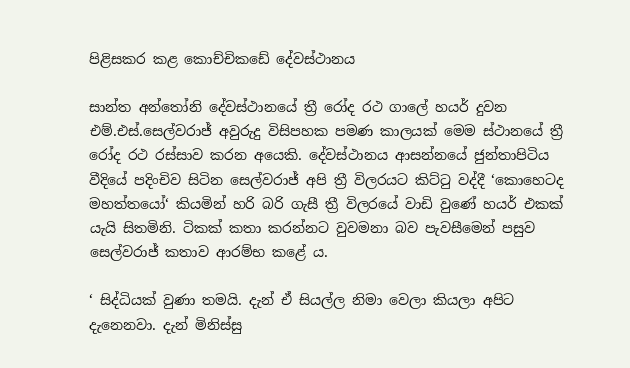පිළිසකර කළ කොච්චිකඩේ දේවස්ථානය

සාන්ත අන්තෝනි දේවස්ථානයේ ත්‍රී රෝද රථ ගාලේ හයර් දුවන එම්.එස්.සෙල්වරාජ් අවුරුදු විසිපහක පමණ කාලයක් මෙම ස්ථානයේ ත්‍රී රෝද රථ රස්සාව කරන අයෙකි. දේවස්ථානය ආසන්නයේ ජුන්තාපිටිය වීදියේ පදිංචිව සිටින සෙල්වරාජ් අපි ත්‍රී විලරයට කිට්ටු වද්දී ‘කොහෙටද මහත්තයෝ‘ කියමින් හරි බරි ගැසී ත්‍රී විලරයේ වාඩි වුණේ හයර් එකක් යැයි සිතමිනි. ටිකක් කතා කරන්නට වුවමනා බව පැවසීමෙන් පසුව සෙල්වරාජ් කතාව ආරම්භ කළේ ය.

‘ සිද්ධියක් වුණා තමයි. දැන් ඒ සියල්ල නිමා වෙලා කියලා අපිට දැනෙනවා. දැන් මිනිස්සු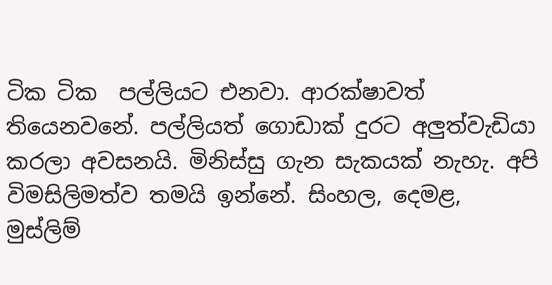ටික ටික  පල්ලියට එනවා. ආරක්ෂාවත් තියෙනවනේ. පල්ලියත් ගොඩාක් දුරට අලුත්වැඩියා කරලා අවසනයි. මිනිස්සු ගැන සැකයක් නැහැ. අපි විමසිලිමත්ව තමයි ඉන්නේ. සිංහල, දෙමළ, මුස්ලිම්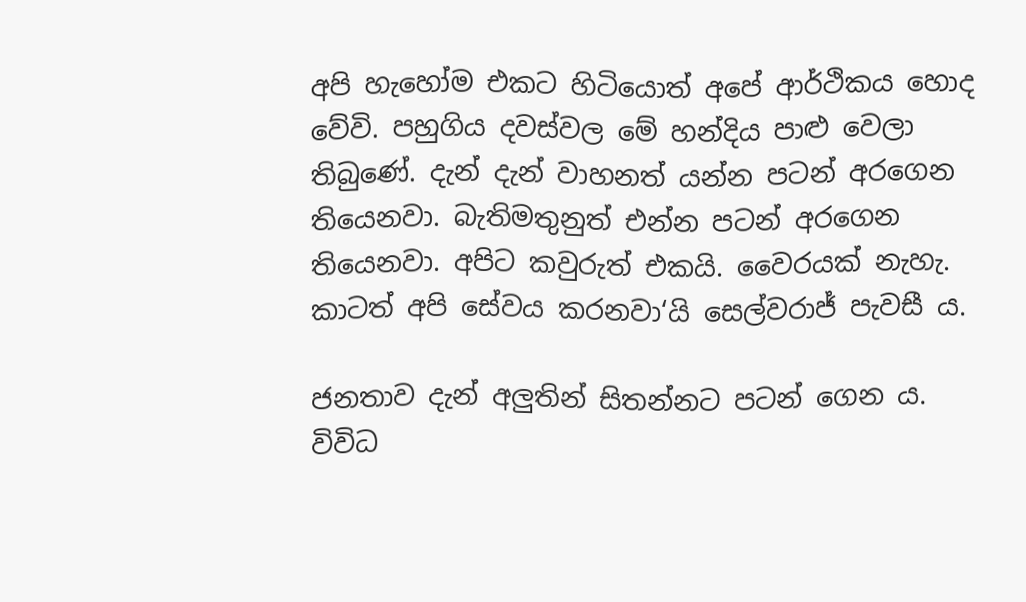අපි හැහෝම එකට හිටියොත් අපේ ආර්ථිකය හොද වේවි. පහුගිය දවස්වල මේ හන්දිය පාළු වෙලා තිබුණේ. දැන් දැන් වාහනත් යන්න පටන් අරගෙන තියෙනවා. බැතිමතුනුත් එන්න පටන් අරගෙන තියෙනවා. අපිට කවුරුත් එකයි. වෛරයක් නැහැ. කාටත් අපි සේවය කරනවා‘යි සෙල්වරාජ් පැවසී ය.

ජනතාව දැන් අලුතින් සිතන්නට පටන් ගෙන ය. විවිධ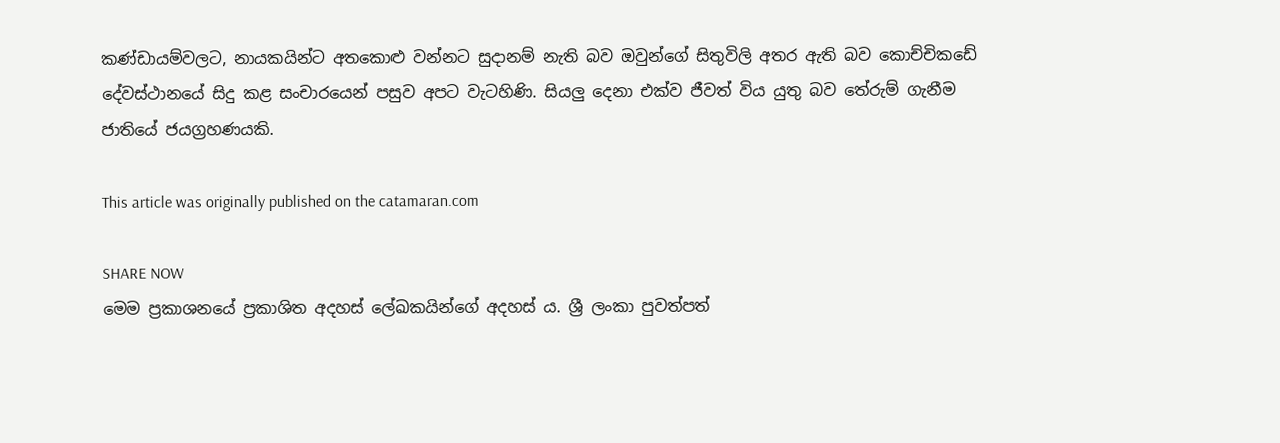කණ්ඩායම්වලට, නායකයින්ට අතකොළු වන්නට සුදානම් නැති බව ඔවුන්ගේ සිතුවිලි අතර ඇති බව කොච්චිකඩේ දේවස්ථානයේ සිදු කළ සංචාරයෙන් පසුව අපට වැටහිණි. සියලු දෙනා එක්ව ජීවත් විය යුතු බව තේරුම් ගැනීම ජාතියේ ජයග්‍රහණයකි.

This article was originally published on the catamaran.com

SHARE NOW
මෙම ප්‍රකාශනයේ ප්‍රකාශිත අදහස් ලේඛකයින්ගේ අදහස් ය. ශ්‍රී ලංකා පුවත්පත්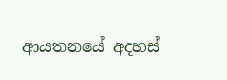ආයතනයේ අදහස්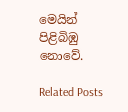මෙයින් පිළිබිඹු නොවේ.

Related Posts